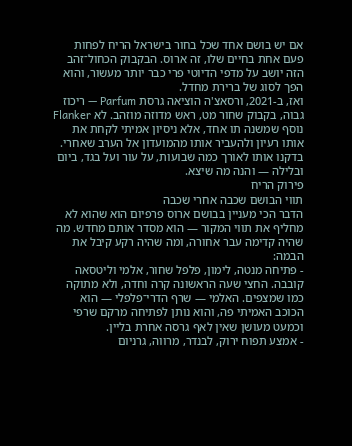אם יש בושם אחד שכל בחור בישראל הריח לפחות פעם אחת בחיים שלו, זה ארוס. הבקבוק הכחול־זהב הזה יושב על מדפי הדיוטי פרי כבר יותר מעשור, והוא הפך לסוג של ברירת מחדל.
ואז, ב-2021, ורסאצ'ה הוציאה גרסת Parfum — ריכוז גבוה, בקבוק שחור מט, ראש מדוזה מוזהב. לא Flanker נוסף שמשנה תו אחד, אלא ניסיון אמיתי לקחת את אותו רעיון ולהעביר אותו מהמועדון אל הערב שאחרי. בדקנו אותו לאורך כמה שבועות, על עור ועל בגד, ביום ובלילה — והנה מה שיצא.
פירוק הריח
תווי הבושם שכבה אחרי שכבה
הדבר הכי מעניין בבושם ארוס פרפיום הוא שהוא לא מחליף את תווי המקור — הוא מסדר אותם מחדש. מה שהיה קדימה עבר אחורה, ומה שהיה רקע קיבל את הבמה:
- פתיחה מנטה, לימון, פלפל שחור, אלמי וליטסאה קובבה. החצי שעה הראשונה קרה וחדה, ולא מתוקה כמו שמצפים. האלמי — שרף הדרי־פלפלי — הוא הכוכב האמיתי פה, והוא נותן לפתיחה מרקם שרפי וכמעט מעושן שאין לאף גרסה אחרת בליין.
- אמצע תפוח ירוק, לבנדר, מרווה, גרניום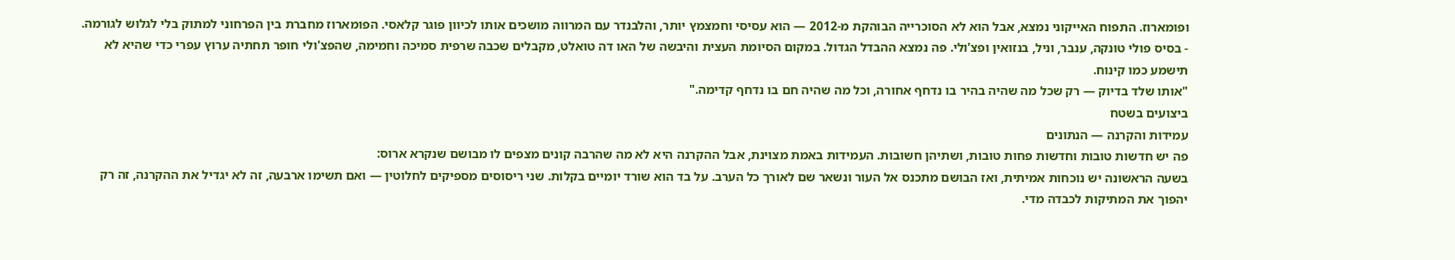ופומארוז. התפוח האייקוני נמצא, אבל הוא לא הסוכרייה הבוהקת מ-2012 — הוא עסיסי וחמצמץ יותר, והלבנדר עם המרווה מושכים אותו לכיוון פוגר קלאסי. הפומארוז מחברת בין הפרחוני למתוק בלי לגלוש לגורמה.
- בסיס פולי טונקה, ענבר, וניל, בנזואין ופצ'ולי. פה נמצא ההבדל הגדול. במקום הסיומת העצית והיבשה של האו דה טואלט, מקבלים שכבה שרפית סמיכה וחמימה, שהפצ'ולי חופר תחתיה ערוץ עפרי כדי שהיא לא תישמע כמו קינוח.
"אותו שלד בדיוק — רק שכל מה שהיה בהיר בו נדחף אחורה, וכל מה שהיה חם בו נדחף קדימה."
ביצועים בשטח
עמידות והקרנה — הנתונים
פה יש חדשות טובות וחדשות פחות טובות, ושתיהן חשובות. העמידות באמת מצוינת, אבל ההקרנה היא לא מה שהרבה קונים מצפים לו מבושם שנקרא ארוס:
בשעה הראשונה יש נוכחות אמיתית, ואז הבושם מתכנס אל העור ונשאר שם לאורך כל הערב. על בד הוא שורד יומיים בקלות. שני ריסוסים מספיקים לחלוטין — ואם תשימו ארבעה, זה לא יגדיל את ההקרנה, זה רק יהפוך את המתיקות לכבדה מדי.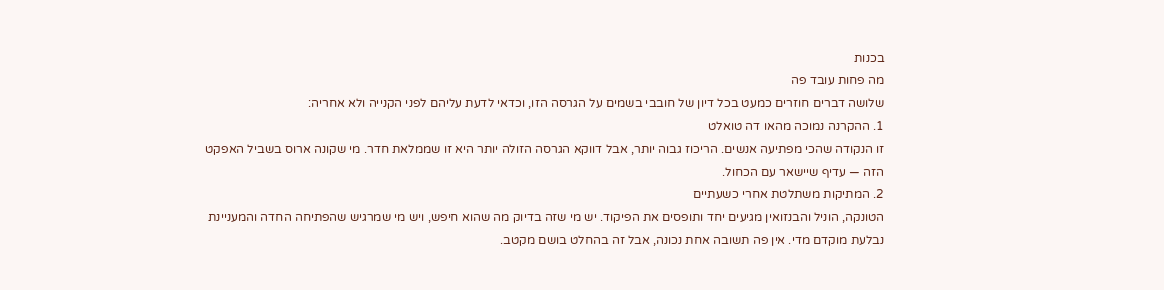בכנות
מה פחות עובד פה
שלושה דברים חוזרים כמעט בכל דיון של חובבי בשמים על הגרסה הזו, וכדאי לדעת עליהם לפני הקנייה ולא אחריה:
1. ההקרנה נמוכה מהאו דה טואלט
זו הנקודה שהכי מפתיעה אנשים. הריכוז גבוה יותר, אבל דווקא הגרסה הזולה יותר היא זו שממלאת חדר. מי שקונה ארוס בשביל האפקט הזה — עדיף שיישאר עם הכחול.
2. המתיקות משתלטת אחרי כשעתיים
הטונקה, הוניל והבנזואין מגיעים יחד ותופסים את הפיקוד. יש מי שזה בדיוק מה שהוא חיפש, ויש מי שמרגיש שהפתיחה החדה והמעניינת נבלעת מוקדם מדי. אין פה תשובה אחת נכונה, אבל זה בהחלט בושם מקטב.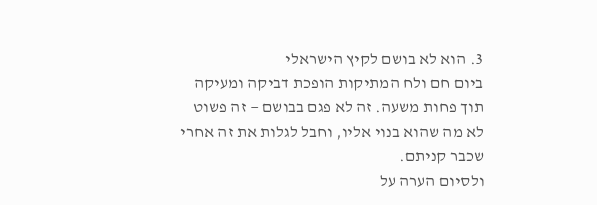3. הוא לא בושם לקיץ הישראלי
ביום חם ולח המתיקות הופכת דביקה ומעיקה תוך פחות משעה. זה לא פגם בבושם — זה פשוט לא מה שהוא בנוי אליו, וחבל לגלות את זה אחרי שכבר קניתם.
ולסיום הערה על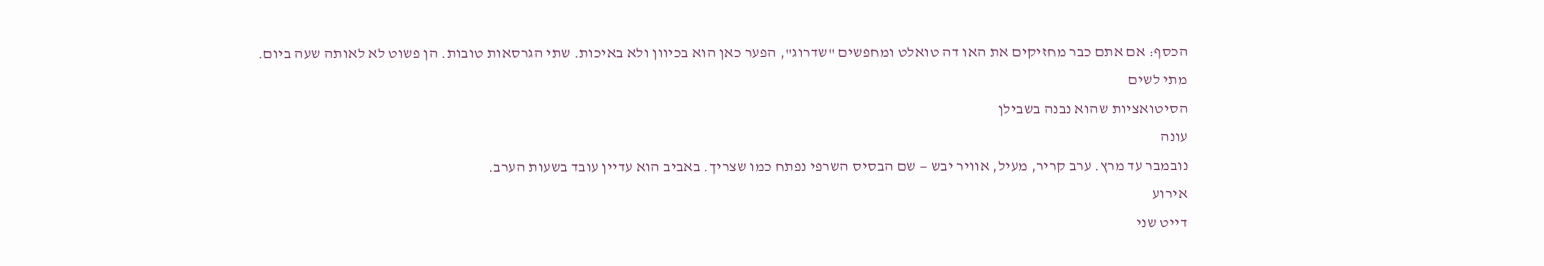הכסף: אם אתם כבר מחזיקים את האו דה טואלט ומחפשים "שדרוג", הפער כאן הוא בכיוון ולא באיכות. שתי הגרסאות טובות. הן פשוט לא לאותה שעה ביום.
מתי לשים
הסיטואציות שהוא נבנה בשבילן
עונה
נובמבר עד מרץ. ערב קריר, מעיל, אוויר יבש — שם הבסיס השרפי נפתח כמו שצריך. באביב הוא עדיין עובד בשעות הערב.
אירוע
דייט שני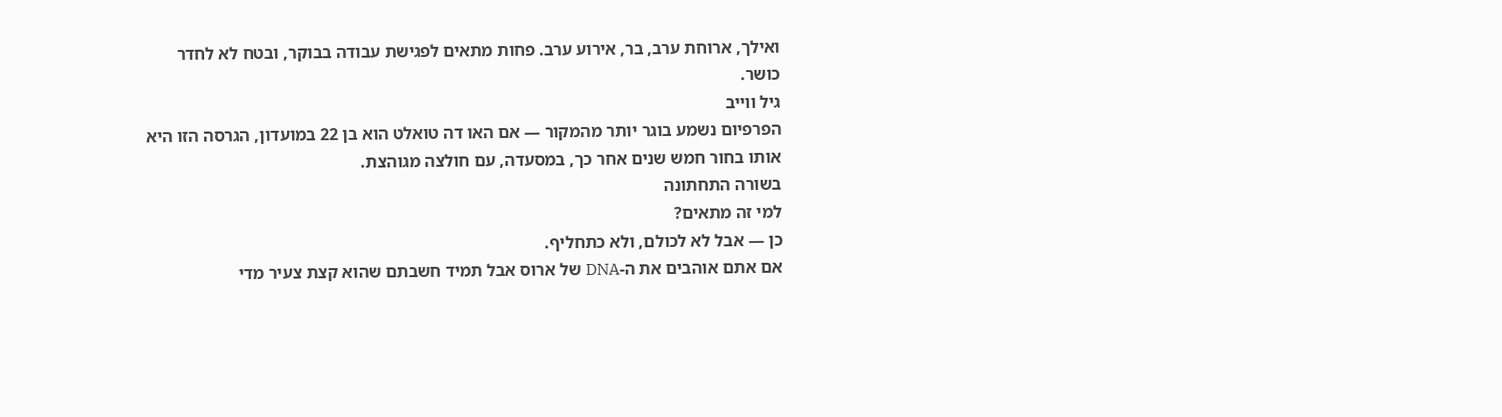ואילך, ארוחת ערב, בר, אירוע ערב. פחות מתאים לפגישת עבודה בבוקר, ובטח לא לחדר כושר.
גיל ווייב
הפרפיום נשמע בוגר יותר מהמקור — אם האו דה טואלט הוא בן 22 במועדון, הגרסה הזו היא אותו בחור חמש שנים אחר כך, במסעדה, עם חולצה מגוהצת.
בשורה התחתונה
למי זה מתאים?
כן — אבל לא לכולם, ולא כתחליף.
אם אתם אוהבים את ה-DNA של ארוס אבל תמיד חשבתם שהוא קצת צעיר מדי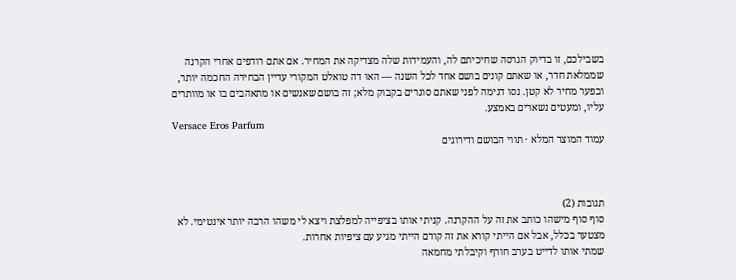בשבילכם, זו בדיוק הגרסה שחיכיתם לה, והעמידות שלה מצדיקה את המחיר. אם אתם רודפים אחרי הקרנה שממלאת חדר, או שאתם קונים בושם אחד לכל השנה — האו דה טואלט המקורי עדיין הבחירה החכמה יותר, ובפער מחיר לא קטן. נסו דגימה לפני שאתם סוגרים בקבוק מלא; זה בושם שאנשים או מתאהבים בו או מוותרים עליו, ומעטים נשארים באמצע.
Versace Eros Parfum
עמוד המוצר המלא · תווי הבושם ודירוגים



תגובות (2)
סוף סוף מישהו כותב את זה על ההקרנה. קניתי אותו בציפייה למפלצת ויצא לי משהו הרבה יותר אינטימי. לא מצטער בכלל, אבל אם הייתי קורא את זה קודם הייתי מגיע עם ציפיות אחרות.
שמתי אותו לדייט בערב חורף וקיבלתי מחמאה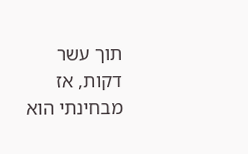תוך עשר דקות, אז מבחינתי הוא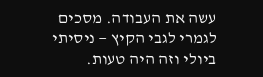עשה את העבודה. מסכים לגמרי לגבי הקיץ — ניסיתי ביולי וזה היה טעות.